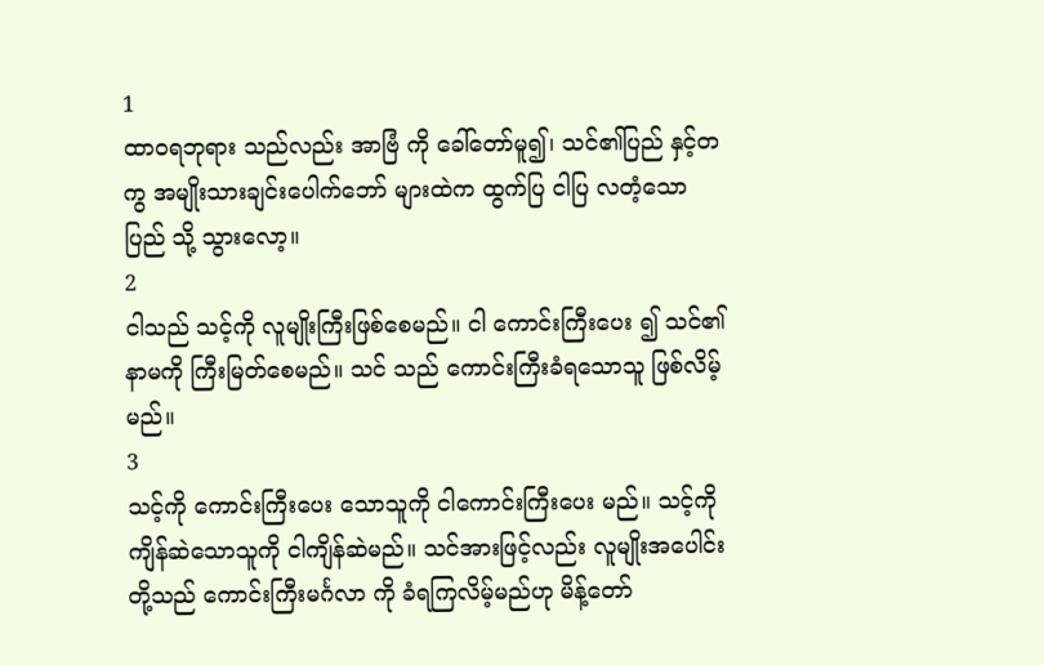1
ထာဝရဘုရား သည်လည်း အာဗြံ ကို ခေါ်တော်မူ၍၊ သင်၏ပြည် နှင့်တကွ အမျိုးသားချင်းပေါက်ဘော် များထဲက ထွက်ပြ ငါပြ လတံ့သော ပြည် သို့ သွားလော့။
2
ငါသည် သင့်ကို လူမျိုးကြီးဖြစ်စေမည်။ ငါ ကောင်းကြီးပေး ၍ သင်၏နာမကို ကြီးမြတ်စေမည်။ သင် သည် ကောင်းကြီးခံရသောသူ ဖြစ်လိမ့်မည်။
3
သင့်ကို ကောင်းကြီးပေး သောသူကို ငါကောင်းကြီးပေး မည်။ သင့်ကို ကျိန်ဆဲသောသူကို ငါကျိန်ဆဲမည်။ သင်အားဖြင့်လည်း လူမျိုးအပေါင်းတို့သည် ကောင်းကြီးမင်္ဂလာ ကို ခံရကြလိမ့်မည်ဟု မိန့်တော်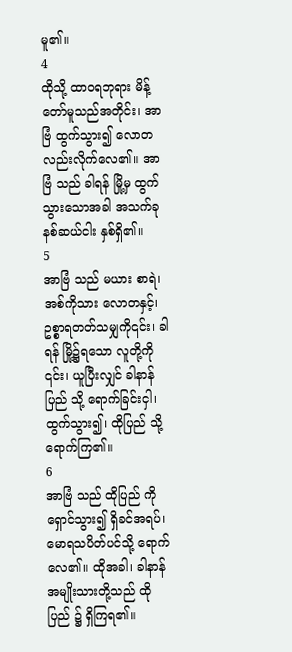မူ၏။
4
ထိုသို့ ထာဝရဘုရား မိန့်တော်မူသည်အတိုင်း၊ အာဗြံ ထွက်သွား၍ လောတလည်းလိုက်လေ၏။ အာဗြံ သည် ခါရန် မြို့မှ ထွက်သွားသောအခါ အသက်ခုနစ်ဆယ်ငါး နှစ်ရှိ၏။
5
အာဗြံ သည် မယား စာရဲ၊ အစ်ကိုသား လောတနှင့်၊ ဥစ္စာရတတ်သမျှကို၎င်း၊ ခါရန် မြို့၌ရသော လူတို့ကို ၎င်း၊ ယူပြီးလျှင် ခါနာန်ပြည် သို့ ရောက်ခြင်းငှါ၊ ထွက်သွား၍၊ ထိုပြည် သို့ ရောက်ကြ၏။
6
အာဗြံ သည် ထိုပြည် ကို ရှောင်သွား၍ ရှိခင်အရပ်၊ မောရသပိတ်ပင်သို့ ရောက်လေ၏။ ထိုအခါ၊ ခါနာန်အမျိုးသားတို့သည် ထိုပြည် ၌ ရှိကြရ၏။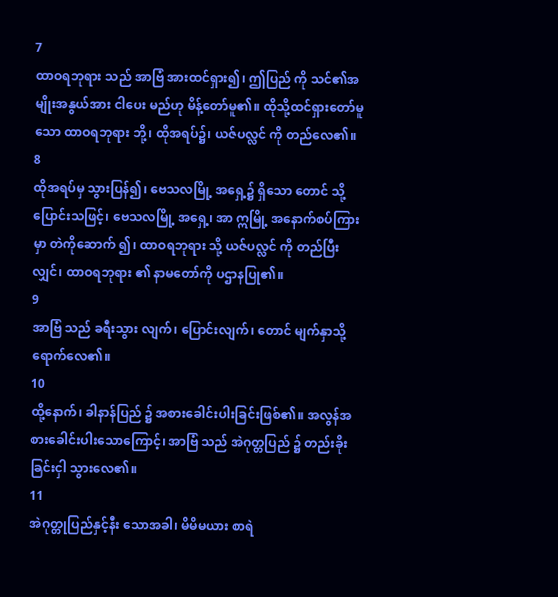7
ထာဝရဘုရား သည် အာဗြံ အားထင်ရှား၍၊ ဤပြည် ကို သင်၏အမျိုးအနွယ်အား ငါပေး မည်ဟု မိန့်တော်မူ၏။ ထိုသို့ထင်ရှားတော်မူသော ထာဝရဘုရား ဘို့၊ ထိုအရပ်၌၊ ယဇ်ပလ္လင် ကို တည်လေ၏။
8
ထိုအရပ်မှ သွားပြန်၍၊ ဗေသလမြို့ အရှေ့၌ ရှိသော တောင် သို့ ပြောင်းသဖြင့်၊ ဗေသလမြို့ အရှေ့၊ အာ ဣမြို့ အနောက်စပ်ကြားမှာ တဲကိုဆောက် ၍၊ ထာဝရဘုရား သို့ ယဇ်ပလ္လင် ကို တည်ပြီးလျှင်၊ ထာဝရဘုရား ၏ နာမတော်ကို ပဌာနပြု၏။
9
အာဗြံ သည် ခရီးသွား လျက်၊ ပြောင်းလျက်၊ တောင် မျက်နှာသို့ ရောက်လေ၏။
10
ထို့နောက်၊ ခါနာန်ပြည် ၌ အစားခေါင်းပါးခြင်းဖြစ်၏။ အလွန်အစားခေါင်းပါးသောကြောင့်၊ အာဗြံ သည် အဲဂုတ္တပြည် ၌ တည်းခိုးခြင်းငှါ သွားလေ၏။
11
အဲဂုတ္တုပြည်နှင့်နီး သောအခါ၊ မိမိမယား စာရဲ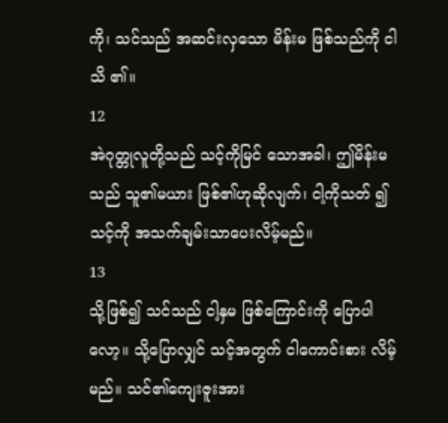ကို၊ သင်သည် အဆင်းလှသော မိန်းမ ဖြစ်သည်ကို ငါသိ ၏။
12
အဲဂုတ္တုလူတို့သည် သင့်ကိုမြင် သောအခါ၊ ဤမိန်းမ သည် သူ၏မယား ဖြစ်၏ဟုဆိုလျက်၊ ငါ့ကိုသတ် ၍ သင့်ကို အသက်ချမ်းသာပေးလိမ့်မည်။
13
သို့ဖြစ်၍ သင်သည် ငါ့နှမ ဖြစ်ကြောင်းကို ပြောပါလော့။ သို့ပြောလျှင် သင့်အတွက် ငါကောင်းစား လိမ့်မည်။ သင်၏ကျေးဇူးအား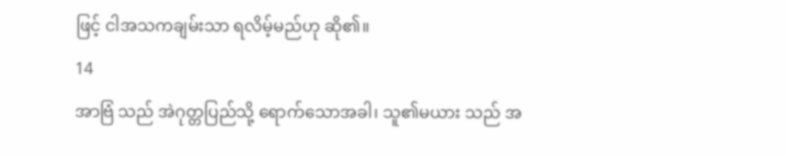ဖြင့် ငါအသကချမ်းသာ ရလိမ့်မည်ဟု ဆို၏။
14
အာဗြံ သည် အဲဂုတ္တပြည်သို့ ရောက်သောအခါ၊ သူ၏မယား သည် အ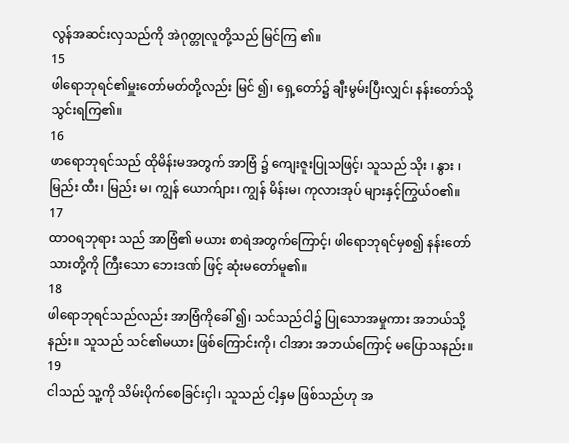လွန်အဆင်းလှသည်ကို အဲဂုတ္တုလူတို့သည် မြင်ကြ ၏။
15
ဖါရောဘုရင်၏မှူးတော်မတ်တို့လည်း မြင် ၍၊ ရှေ့တော်၌ ချီးမွမ်းပြီးလျှင်၊ နန်းတော်သို့သွင်းရကြ၏။
16
ဖာရောဘုရင်သည် ထိုမိန်းမအတွက် အာဗြံ ၌ ကျေးဇူးပြုသဖြင့်၊ သူသည် သိုး ၊ နွား ၊ မြည်း ထီး၊ မြည်း မ၊ ကျွန် ယောက်ျား၊ ကျွန် မိန်းမ၊ ကုလားအုပ် များနှင့်ကြွယ်ဝ၏။
17
ထာဝရဘုရား သည် အာဗြံ၏ မယား စာရဲအတွက်ကြောင့်၊ ဖါရောဘုရင်မှစ၍ နန်းတော်သားတို့ကို ကြီးသော ဘေးဒဏ် ဖြင့် ဆုံးမတော်မူ၏။
18
ဖါရောဘုရင်သည်လည်း အာဗြံကိုခေါ် ၍၊ သင်သည်ငါ၌ ပြုသောအမှုကား အဘယ်သို့နည်း။ သူသည် သင်၏မယား ဖြစ်ကြောင်းကို၊ ငါအား အဘယ်ကြောင့် မပြောသနည်း။
19
ငါသည် သူ့ကို သိမ်းပိုက်စေခြင်းငှါ၊ သူသည် ငါ့နှမ ဖြစ်သည်ဟု အ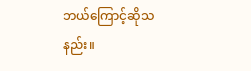ဘယ်ကြောင့်ဆိုသနည်း။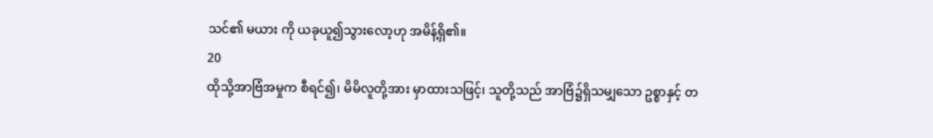သင်၏ မယား ကို ယခုယူ၍သွားလော့ဟု အမိန့်ရှိ၏။
20
ထိုသို့အာဗြံအမှုက စီရင်၍၊ မိမိလူတို့အား မှာထားသဖြင့်၊ သူတို့သည် အာဗြံ၌ရှိသမျှသော ဥစ္စာနှင့် တ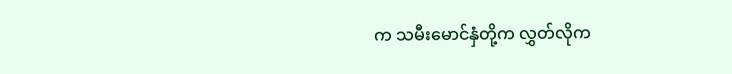က သမီးမောင်နှံတို့က လွှတ်လိုက